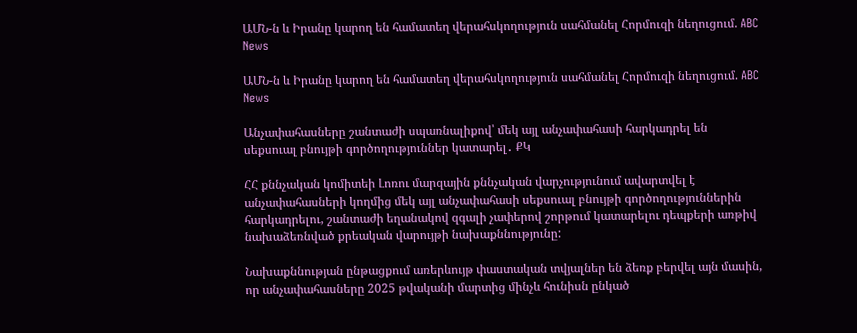ԱՄՆ-ն և Իրանը կարող են համատեղ վերահսկողություն սահմանել Հորմուզի նեղուցում. ABC News

ԱՄՆ-ն և Իրանը կարող են համատեղ վերահսկողություն սահմանել Հորմուզի նեղուցում. ABC News

Անչափահասները շանտաժի սպառնալիքով՝ մեկ այլ անչափահասի հարկադրել են սեքսուալ բնույթի գործողություններ կատարել․ ՔԿ

ՀՀ քննչական կոմիտեի Լոռու մարզային քննչական վարչությունում ավարտվել է անչափահասների կողմից մեկ այլ անչափահասի սեքսուալ բնույթի գործողություններին հարկադրելու, շանտաժի եղանակով զգալի չափերով շորթում կատարելու դեպքերի առթիվ նախաձեռնված քրեական վարույթի նախաքննությունը:

Նախաքննության ընթացքում առերևույթ փաստական տվյալներ են ձեռք բերվել այն մասին, որ անչափահասները 2025 թվականի մարտից մինչև հունիսն ընկած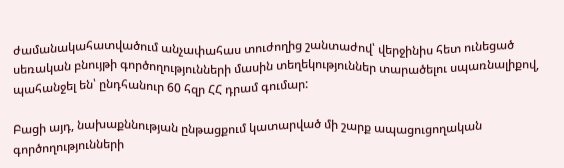ժամանակահատվածում անչափահաս տուժողից շանտաժով՝ վերջինիս հետ ունեցած սեռական բնույթի գործողությունների մասին տեղեկություններ տարածելու սպառնալիքով, պահանջել են՝ ընդհանուր 60 հզր ՀՀ դրամ գումար:

Բացի այդ, նախաքննության ընթացքում կատարված մի շարք ապացուցողական գործողությունների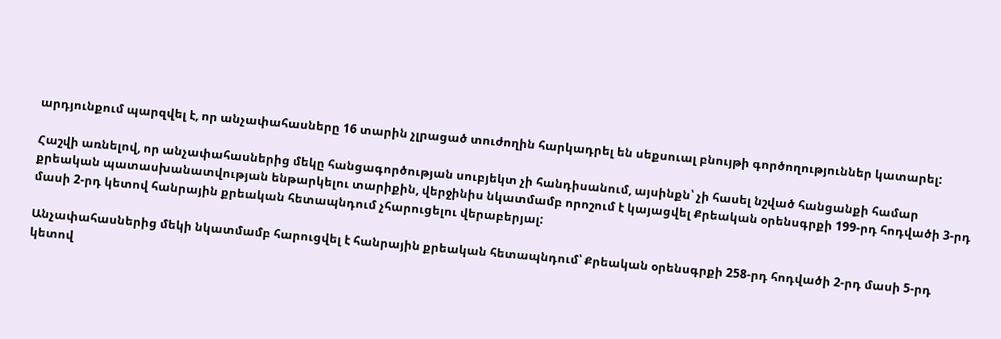արդյունքում պարզվել է, որ անչափահասները 16 տարին չլրացած տուժողին հարկադրել են սեքսուալ բնույթի գործողություններ կատարել:

Հաշվի առնելով, որ անչափահասներից մեկը հանցագործության սուբյեկտ չի հանդիսանում, այսինքն՝ չի հասել նշված հանցանքի համար քրեական պատասխանատվության ենթարկելու տարիքին, վերջինիս նկատմամբ որոշում է կայացվել Քրեական օրենսգրքի 199-րդ հոդվածի 3-րդ մասի 2-րդ կետով հանրային քրեական հետապնդում չհարուցելու վերաբերյալ:

Անչափահասներից մեկի նկատմամբ հարուցվել է հանրային քրեական հետապնդում՝ Քրեական օրենսգրքի 258-րդ հոդվածի 2-րդ մասի 5-րդ կետով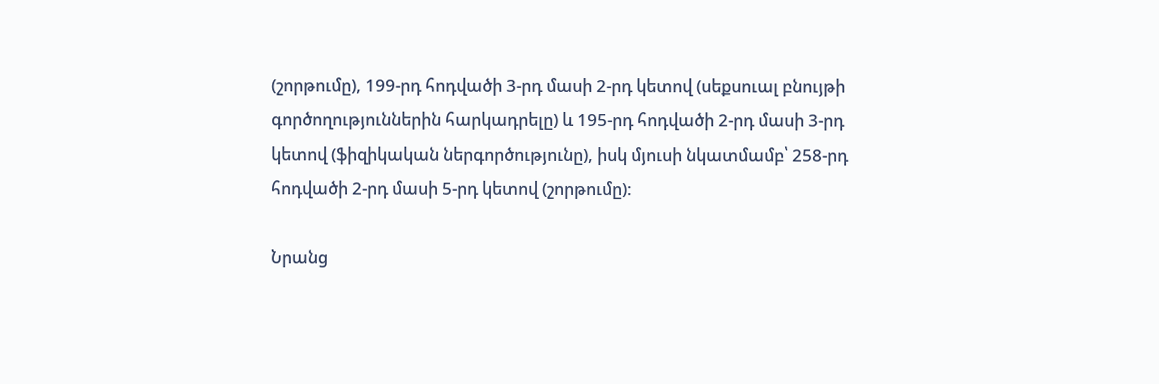(շորթումը), 199-րդ հոդվածի 3-րդ մասի 2-րդ կետով (սեքսուալ բնույթի գործողություններին հարկադրելը) և 195-րդ հոդվածի 2-րդ մասի 3-րդ կետով (ֆիզիկական ներգործությունը), իսկ մյուսի նկատմամբ՝ 258-րդ հոդվածի 2-րդ մասի 5-րդ կետով (շորթումը):

Նրանց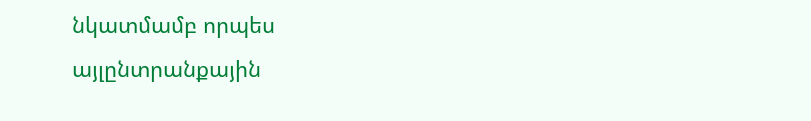նկատմամբ որպես այլընտրանքային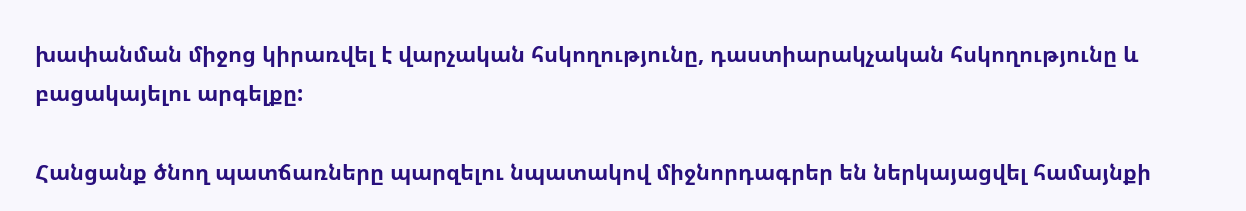խափանման միջոց կիրառվել է վարչական հսկողությունը, դաստիարակչական հսկողությունը և բացակայելու արգելքը:

Հանցանք ծնող պատճառները պարզելու նպատակով միջնորդագրեր են ներկայացվել համայնքի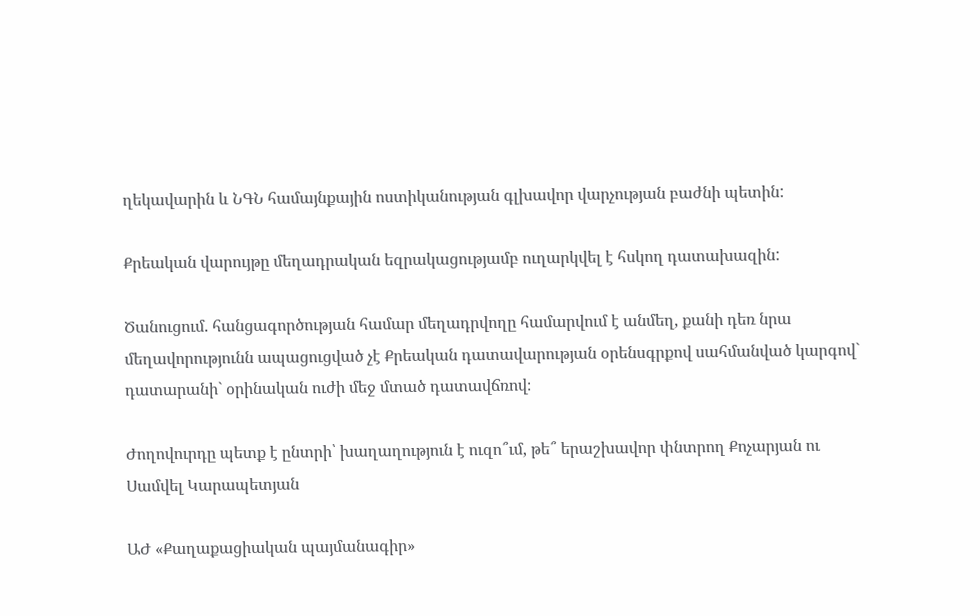ղեկավարին և ՆԳՆ համայնքային ոստիկանության գլխավոր վարչության բաժնի պետին:

Քրեական վարույթը մեղադրական եզրակացությամբ ուղարկվել է հսկող դատախազին:

Ծանուցում. հանցագործության համար մեղադրվողը համարվում է անմեղ, քանի դեռ նրա մեղավորությունն ապացուցված չէ Քրեական դատավարության օրենսգրքով սահմանված կարգով` դատարանի` օրինական ուժի մեջ մտած դատավճռով։

Ժողովուրդը պետք է ընտրի՝ խաղաղություն է ուզո՞ւմ, թե՞ երաշխավոր փնտրող Քոչարյան ու Սամվել Կարապետյան

ԱԺ «Քաղաքացիական պայմանագիր»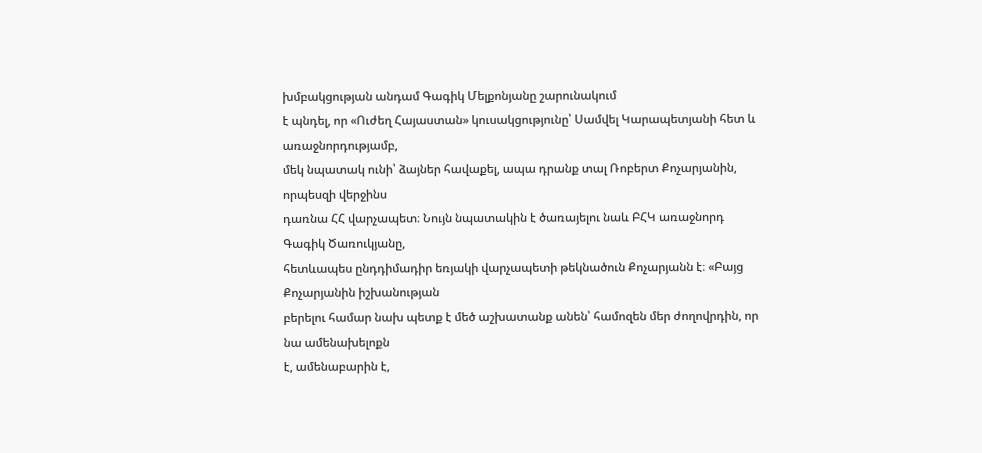խմբակցության անդամ Գագիկ Մելքոնյանը շարունակում
է պնդել, որ «Ուժեղ Հայաստան» կուսակցությունը՝ Սամվել Կարապետյանի հետ և առաջնորդությամբ,
մեկ նպատակ ունի՝ ձայներ հավաքել, ապա դրանք տալ Ռոբերտ Քոչարյանին, որպեսզի վերջինս
դառնա ՀՀ վարչապետ։ Նույն նպատակին է ծառայելու նաև ԲՀԿ առաջնորդ Գագիկ Ծառուկյանը,
հետևապես ընդդիմադիր եռյակի վարչապետի թեկնածուն Քոչարյանն է։ «Բայց Քոչարյանին իշխանության
բերելու համար նախ պետք է մեծ աշխատանք անեն՝ համոզեն մեր ժողովրդին, որ նա ամենախելոքն
է, ամենաբարին է,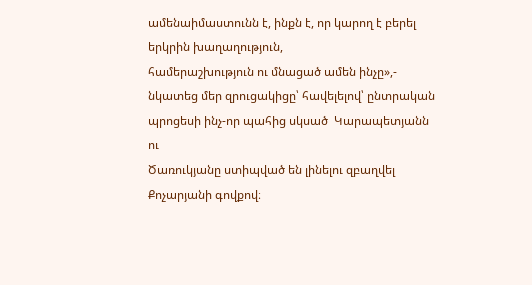ամենաիմաստունն է, ինքն է, որ կարող է բերել երկրին խաղաղություն,
համերաշխություն ու մնացած ամեն ինչը»,- նկատեց մեր զրուցակիցը՝ հավելելով՝ ընտրական
պրոցեսի ինչ-որ պահից սկսած  Կարապետյանն ու
Ծառուկյանը ստիպված են լինելու զբաղվել Քոչարյանի գովքով։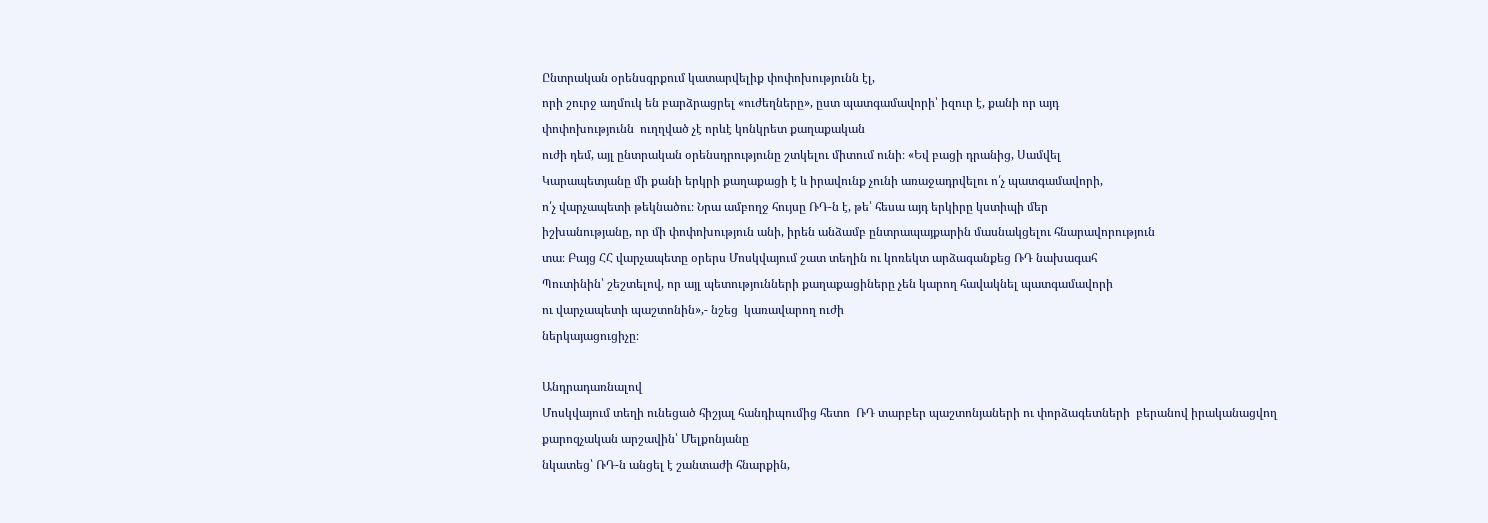Ընտրական օրենսգրքում կատարվելիք փոփոխությունն էլ,
որի շուրջ աղմուկ են բարձրացրել «ուժեղները», ըստ պատգամավորի՝ իզուր է, քանի որ այդ
փոփոխությունն  ուղղված չէ որևէ կոնկրետ քաղաքական
ուժի դեմ, այլ ընտրական օրենսդրությունը շտկելու միտում ունի։ «Եվ բացի դրանից, Սամվել
Կարապետյանը մի քանի երկրի քաղաքացի է և իրավունք չունի առաջադրվելու ո՛չ պատգամավորի,
ո՛չ վարչապետի թեկնածու։ Նրա ամբողջ հույսը ՌԴ-ն է, թե՝ հեսա այդ երկիրը կստիպի մեր
իշխանությանը, որ մի փոփոխություն անի, իրեն անձամբ ընտրապայքարին մասնակցելու հնարավորություն
տա։ Բայց ՀՀ վարչապետը օրերս Մոսկվայում շատ տեղին ու կոռեկտ արձագանքեց ՌԴ նախագահ
Պուտինին՝ շեշտելով, որ այլ պետությունների քաղաքացիները չեն կարող հավակնել պատգամավորի
ու վարչապետի պաշտոնին»,- նշեց  կառավարող ուժի
ներկայացուցիչը։

Անդրադառնալով
Մոսկվայում տեղի ունեցած հիշյալ հանդիպումից հետո  ՌԴ տարբեր պաշտոնյաների ու փորձագետների  բերանով իրականացվող քարոզչական արշավին՝ Մելքոնյանը
նկատեց՝ ՌԴ-ն անցել է շանտաժի հնարքին,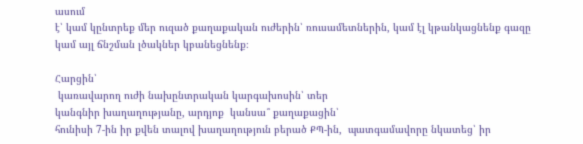ասում
է՝ կամ կընտրեք մեր ուզած քաղաքական ուժերին՝ ռուսամետներին, կամ էլ կթանկացնենք գազը
կամ այլ ճնշման լծակներ կբանեցնենք։

Հարցին՝
 կառավարող ուժի նախընտրական կարգախոսին՝ տեր
կանգնիր խաղաղությանը, արդյոք  կանսա՞ քաղաքացին՝
հունիսի 7-ին իր քվեն տալով խաղաղություն բերած ՔՊ-ին,  պատգամավորը նկատեց՝ իր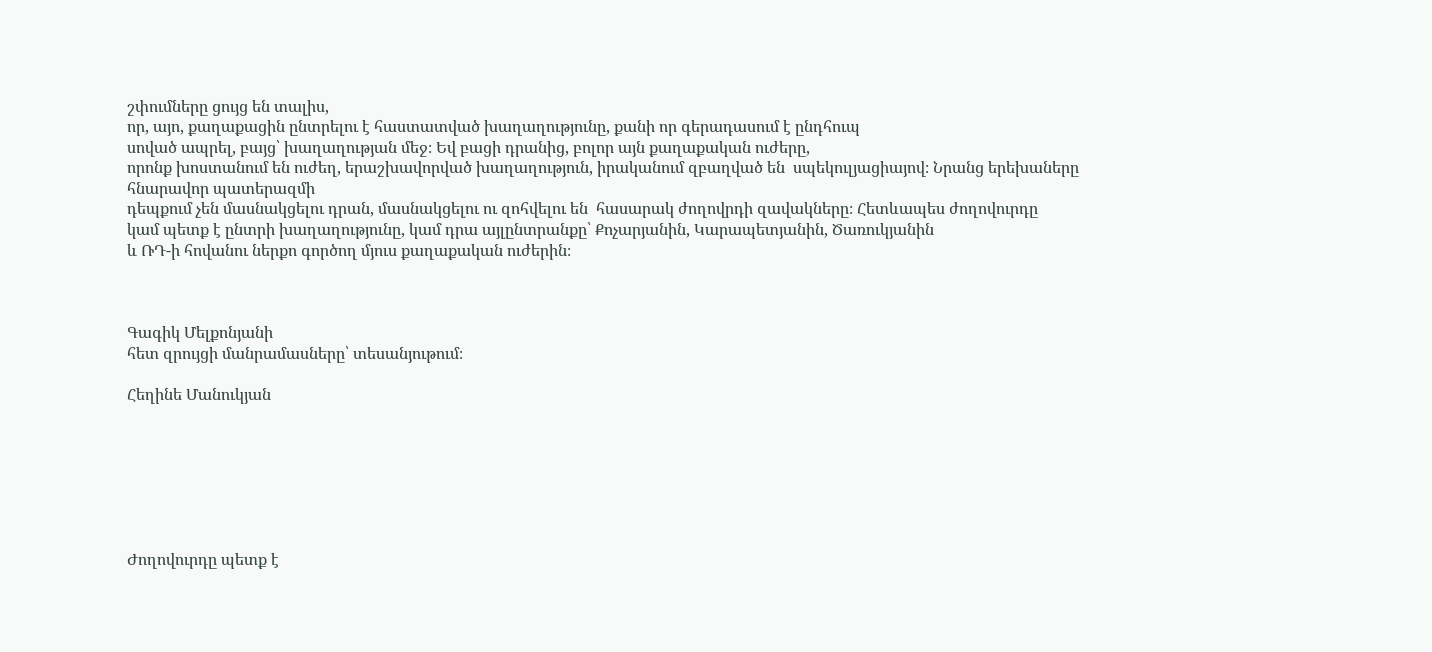շփումները ցույց են տալիս,
որ, այո, քաղաքացին ընտրելու է հաստատված խաղաղությունը, քանի որ գերադասում է ընդհուպ
սոված ապրել, բայց՝ խաղաղության մեջ։ Եվ բացի դրանից, բոլոր այն քաղաքական ուժերը,
որոնք խոստանում են ուժեղ, երաշխավորված խաղաղություն, իրականում զբաղված են  սպեկուլյացիայով։ Նրանց երեխաները հնարավոր պատերազմի
դեպքում չեն մասնակցելու դրան, մասնակցելու ու զոհվելու են  հասարակ ժողովրդի զավակները։ Հետևապես ժողովուրդը
կամ պետք է ընտրի խաղաղությունը, կամ դրա այլընտրանքը՝ Քոչարյանին, Կարապետյանին, Ծառուկյանին
և ՌԴ-ի հովանու ներքո գործող մյուս քաղաքական ուժերին։



Գագիկ Մելքոնյանի
հետ զրույցի մանրամասները՝ տեսանյութում։

Հեղինե Մանուկյան







Ժողովուրդը պետք է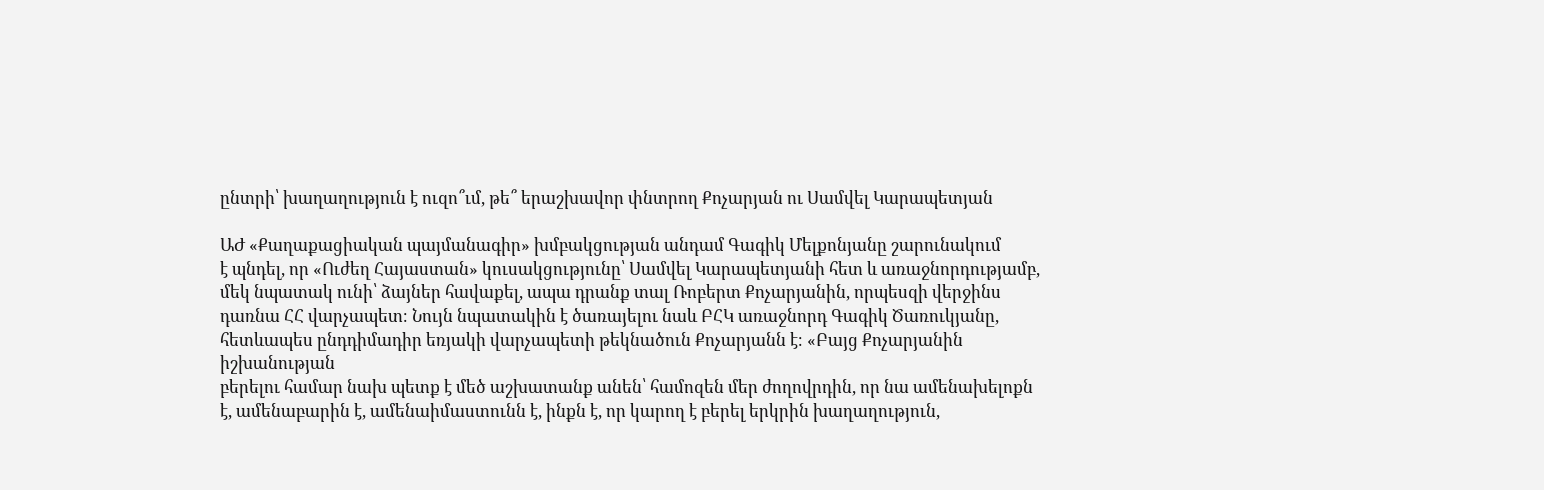ընտրի՝ խաղաղություն է ուզո՞ւմ, թե՞ երաշխավոր փնտրող Քոչարյան ու Սամվել Կարապետյան

ԱԺ «Քաղաքացիական պայմանագիր» խմբակցության անդամ Գագիկ Մելքոնյանը շարունակում
է պնդել, որ «Ուժեղ Հայաստան» կուսակցությունը՝ Սամվել Կարապետյանի հետ և առաջնորդությամբ,
մեկ նպատակ ունի՝ ձայներ հավաքել, ապա դրանք տալ Ռոբերտ Քոչարյանին, որպեսզի վերջինս
դառնա ՀՀ վարչապետ։ Նույն նպատակին է ծառայելու նաև ԲՀԿ առաջնորդ Գագիկ Ծառուկյանը,
հետևապես ընդդիմադիր եռյակի վարչապետի թեկնածուն Քոչարյանն է։ «Բայց Քոչարյանին իշխանության
բերելու համար նախ պետք է մեծ աշխատանք անեն՝ համոզեն մեր ժողովրդին, որ նա ամենախելոքն
է, ամենաբարին է, ամենաիմաստունն է, ինքն է, որ կարող է բերել երկրին խաղաղություն,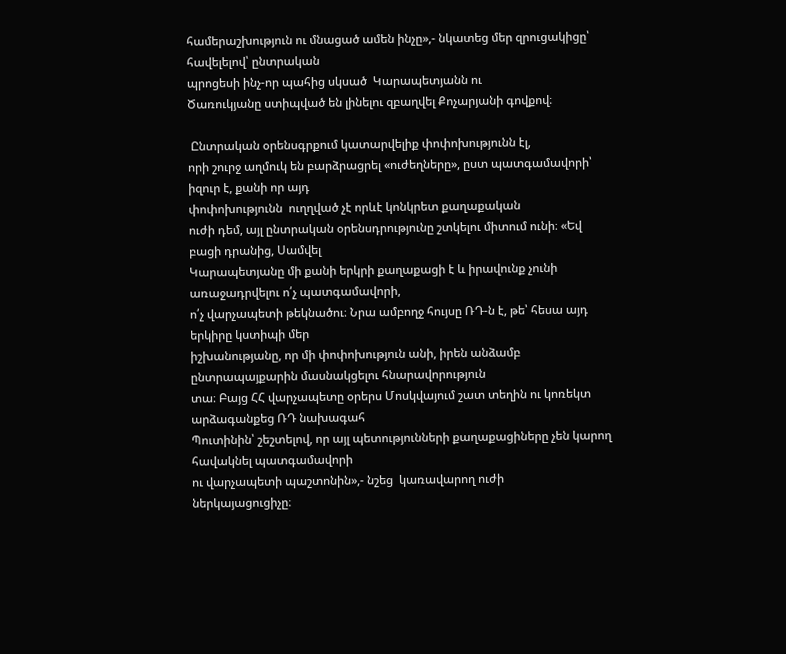համերաշխություն ու մնացած ամեն ինչը»,- նկատեց մեր զրուցակիցը՝ հավելելով՝ ընտրական
պրոցեսի ինչ-որ պահից սկսած  Կարապետյանն ու
Ծառուկյանը ստիպված են լինելու զբաղվել Քոչարյանի գովքով։

 Ընտրական օրենսգրքում կատարվելիք փոփոխությունն էլ,
որի շուրջ աղմուկ են բարձրացրել «ուժեղները», ըստ պատգամավորի՝ իզուր է, քանի որ այդ
փոփոխությունն  ուղղված չէ որևէ կոնկրետ քաղաքական
ուժի դեմ, այլ ընտրական օրենսդրությունը շտկելու միտում ունի։ «Եվ բացի դրանից, Սամվել
Կարապետյանը մի քանի երկրի քաղաքացի է և իրավունք չունի առաջադրվելու ո՛չ պատգամավորի,
ո՛չ վարչապետի թեկնածու։ Նրա ամբողջ հույսը ՌԴ-ն է, թե՝ հեսա այդ երկիրը կստիպի մեր
իշխանությանը, որ մի փոփոխություն անի, իրեն անձամբ ընտրապայքարին մասնակցելու հնարավորություն
տա։ Բայց ՀՀ վարչապետը օրերս Մոսկվայում շատ տեղին ու կոռեկտ արձագանքեց ՌԴ նախագահ
Պուտինին՝ շեշտելով, որ այլ պետությունների քաղաքացիները չեն կարող հավակնել պատգամավորի
ու վարչապետի պաշտոնին»,- նշեց  կառավարող ուժի
ներկայացուցիչը։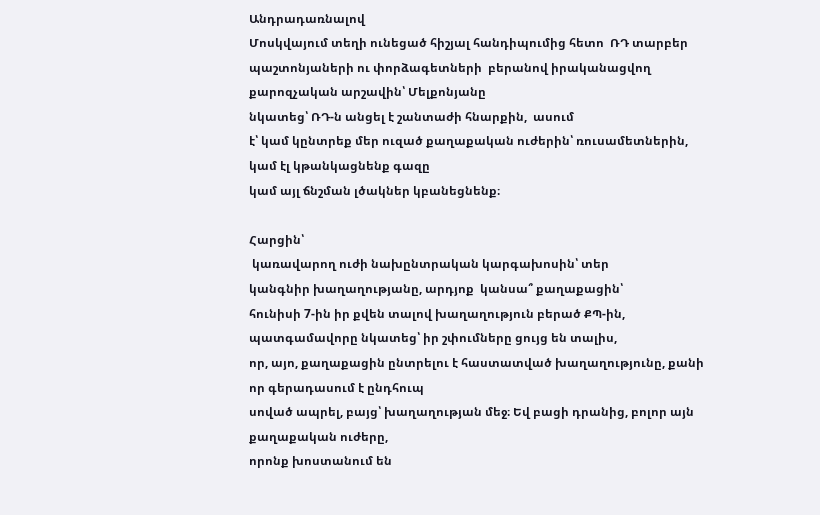Անդրադառնալով
Մոսկվայում տեղի ունեցած հիշյալ հանդիպումից հետո  ՌԴ տարբեր պաշտոնյաների ու փորձագետների  բերանով իրականացվող քարոզչական արշավին՝ Մելքոնյանը
նկատեց՝ ՌԴ-ն անցել է շանտաժի հնարքին,  ասում
է՝ կամ կընտրեք մեր ուզած քաղաքական ուժերին՝ ռուսամետներին, կամ էլ կթանկացնենք գազը
կամ այլ ճնշման լծակներ կբանեցնենք։

Հարցին՝
 կառավարող ուժի նախընտրական կարգախոսին՝ տեր
կանգնիր խաղաղությանը, արդյոք  կանսա՞ քաղաքացին՝
հունիսի 7-ին իր քվեն տալով խաղաղություն բերած ՔՊ-ին,  պատգամավորը նկատեց՝ իր շփումները ցույց են տալիս,
որ, այո, քաղաքացին ընտրելու է հաստատված խաղաղությունը, քանի որ գերադասում է ընդհուպ
սոված ապրել, բայց՝ խաղաղության մեջ։ Եվ բացի դրանից, բոլոր այն քաղաքական ուժերը,
որոնք խոստանում են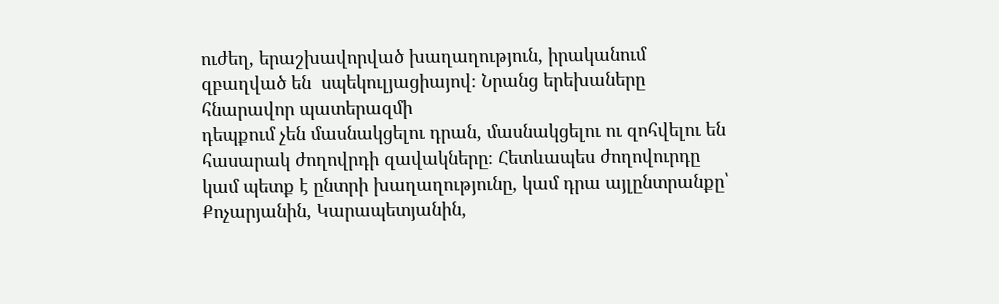ուժեղ, երաշխավորված խաղաղություն, իրականում զբաղված են  սպեկուլյացիայով։ Նրանց երեխաները հնարավոր պատերազմի
դեպքում չեն մասնակցելու դրան, մասնակցելու ու զոհվելու են  հասարակ ժողովրդի զավակները։ Հետևապես ժողովուրդը
կամ պետք է ընտրի խաղաղությունը, կամ դրա այլընտրանքը՝ Քոչարյանին, Կարապետյանին,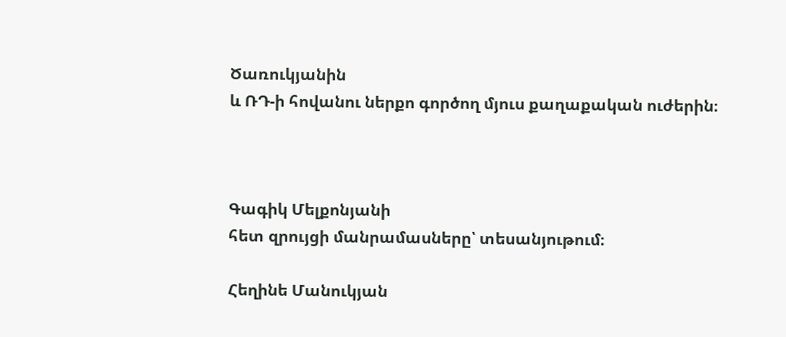Ծառուկյանին
և ՌԴ-ի հովանու ներքո գործող մյուս քաղաքական ուժերին։



Գագիկ Մելքոնյանի
հետ զրույցի մանրամասները՝ տեսանյութում։

Հեղինե Մանուկյան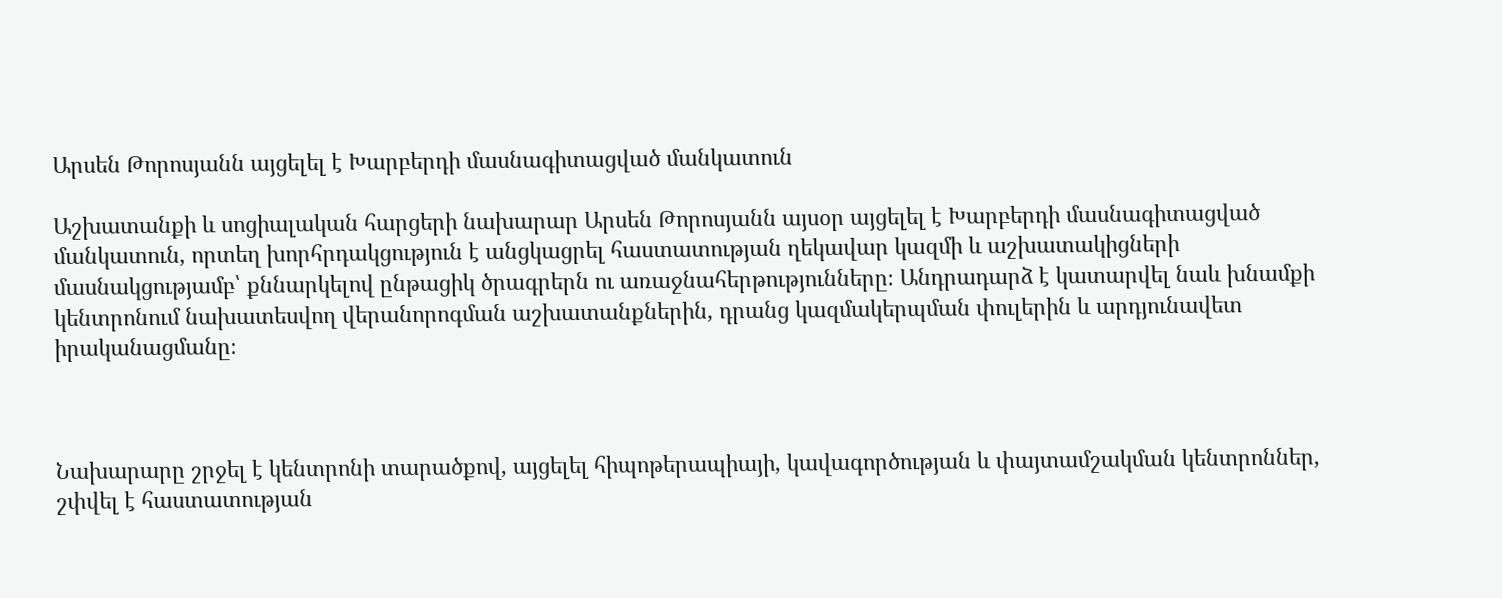Արսեն Թորոսյանն այցելել է Խարբերդի մասնագիտացված մանկատուն

Աշխատանքի և սոցիալական հարցերի նախարար Արսեն Թորոսյանն այսօր այցելել է Խարբերդի մասնագիտացված մանկատուն, որտեղ խորհրդակցություն է անցկացրել հաստատության ղեկավար կազմի և աշխատակիցների մասնակցությամբ՝ քննարկելով ընթացիկ ծրագրերն ու առաջնահերթությունները։ Անդրադարձ է կատարվել նաև խնամքի կենտրոնում նախատեսվող վերանորոգման աշխատանքներին, դրանց կազմակերպման փուլերին և արդյունավետ իրականացմանը։



Նախարարը շրջել է կենտրոնի տարածքով, այցելել հիպոթերապիայի, կավագործության և փայտամշակման կենտրոններ, շփվել է հաստատության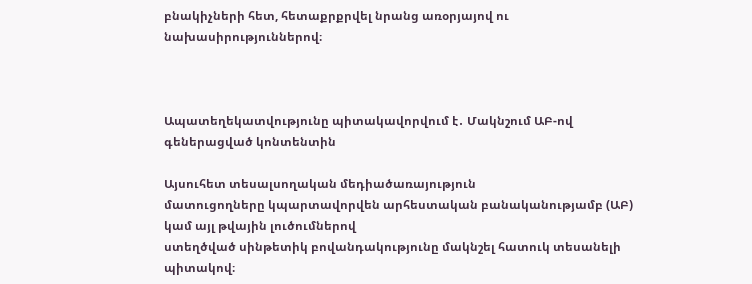բնակիչների հետ, հետաքրքրվել նրանց առօրյայով ու նախասիրություններով։



Ապատեղեկատվությունը պիտակավորվում է․ Մակնշում ԱԲ-ով գեներացված կոնտենտին

Այսուհետ տեսալսողական մեդիածառայություն
մատուցողները կպարտավորվեն արհեստական բանականությամբ (ԱԲ) կամ այլ թվային լուծումներով
ստեղծված սինթետիկ բովանդակությունը մակնշել հատուկ տեսանելի պիտակով։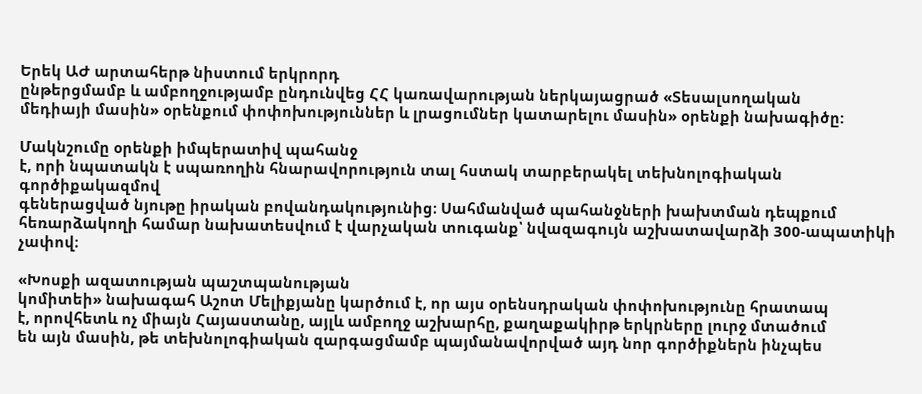Երեկ ԱԺ արտահերթ նիստում երկրորդ
ընթերցմամբ և ամբողջությամբ ընդունվեց ՀՀ կառավարության ներկայացրած «Տեսալսողական
մեդիայի մասին» օրենքում փոփոխություններ և լրացումներ կատարելու մասին» օրենքի նախագիծը:

Մակնշումը օրենքի իմպերատիվ պահանջ
է, որի նպատակն է սպառողին հնարավորություն տալ հստակ տարբերակել տեխնոլոգիական գործիքակազմով
գեներացված նյութը իրական բովանդակությունից։ Սահմանված պահանջների խախտման դեպքում
հեռարձակողի համար նախատեսվում է վարչական տուգանք՝ նվազագույն աշխատավարձի 300-ապատիկի
չափով։

«Խոսքի ազատության պաշտպանության
կոմիտեի» նախագահ Աշոտ Մելիքյանը կարծում է, որ այս օրենսդրական փոփոխությունը հրատապ
է, որովհետև ոչ միայն Հայաստանը, այլև ամբողջ աշխարհը, քաղաքակիրթ երկրները լուրջ մտածում
են այն մասին, թե տեխնոլոգիական զարգացմամբ պայմանավորված այդ նոր գործիքներն ինչպես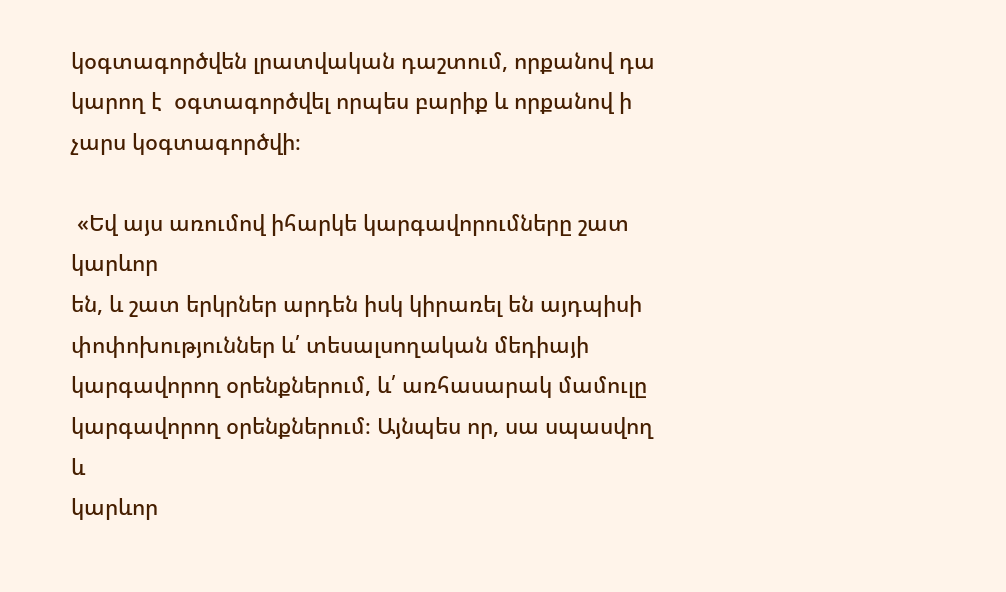կօգտագործվեն լրատվական դաշտում, որքանով դա կարող է  օգտագործվել որպես բարիք և որքանով ի չարս կօգտագործվի։

 «Եվ այս առումով իհարկե կարգավորումները շատ կարևոր
են, և շատ երկրներ արդեն իսկ կիրառել են այդպիսի փոփոխություններ և՛ տեսալսողական մեդիայի
կարգավորող օրենքներում, և՛ առհասարակ մամուլը  կարգավորող օրենքներում։ Այնպես որ, սա սպասվող և
կարևոր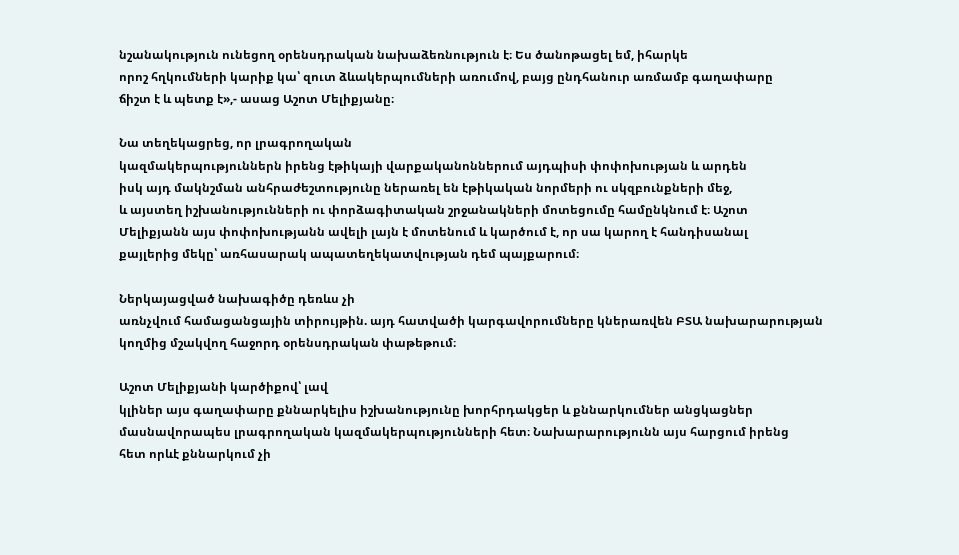նշանակություն ունեցող օրենսդրական նախաձեռնություն է։ Ես ծանոթացել եմ, իհարկե
որոշ հղկումների կարիք կա՝ զուտ ձևակերպումների առումով, բայց ընդհանուր առմամբ գաղափարը
ճիշտ է և պետք է»,- ասաց Աշոտ Մելիքյանը։

Նա տեղեկացրեց, որ լրագրողական
կազմակերպություններն իրենց էթիկայի վարքականոններում այդպիսի փոփոխության և արդեն
իսկ այդ մակնշման անհրաժեշտությունը ներառել են էթիկական նորմերի ու սկզբունքների մեջ,
և այստեղ իշխանությունների ու փորձագիտական շրջանակների մոտեցումը համընկնում է։ Աշոտ
Մելիքյանն այս փոփոխությանն ավելի լայն է մոտենում և կարծում է, որ սա կարող է հանդիսանալ
քայլերից մեկը՝ առհասարակ ապատեղեկատվության դեմ պայքարում։

Ներկայացված նախագիծը դեռևս չի
առնչվում համացանցային տիրույթին. այդ հատվածի կարգավորումները կներառվեն ԲՏԱ նախարարության
կողմից մշակվող հաջորդ օրենսդրական փաթեթում։

Աշոտ Մելիքյանի կարծիքով՝ լավ
կլիներ այս գաղափարը քննարկելիս իշխանությունը խորհրդակցեր և քննարկումներ անցկացներ
մասնավորապես լրագրողական կազմակերպությունների հետ։ Նախարարությունն այս հարցում իրենց
հետ որևէ քննարկում չի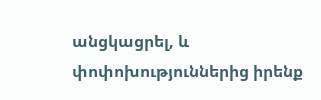անցկացրել, և փոփոխություններից իրենք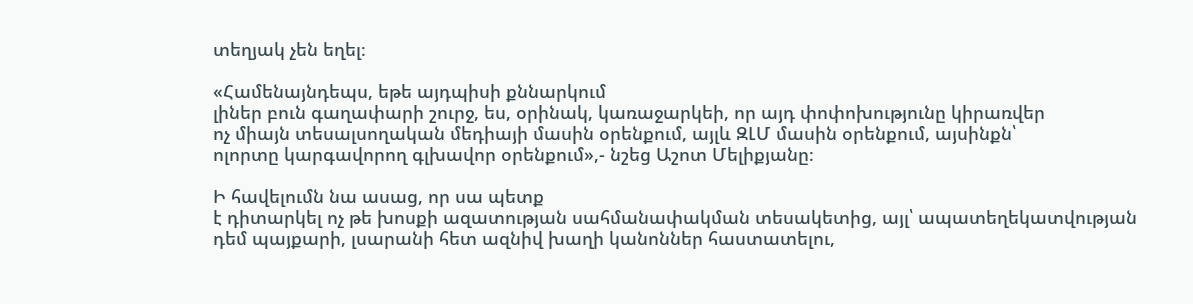տեղյակ չեն եղել։

«Համենայնդեպս, եթե այդպիսի քննարկում
լիներ բուն գաղափարի շուրջ, ես, օրինակ, կառաջարկեի, որ այդ փոփոխությունը կիրառվեր
ոչ միայն տեսալսողական մեդիայի մասին օրենքում, այլև ԶԼՄ մասին օրենքում, այսինքն՝
ոլորտը կարգավորող գլխավոր օրենքում»,- նշեց Աշոտ Մելիքյանը։

Ի հավելումն նա ասաց, որ սա պետք
է դիտարկել ոչ թե խոսքի ազատության սահմանափակման տեսակետից, այլ՝ ապատեղեկատվության
դեմ պայքարի, լսարանի հետ ազնիվ խաղի կանոններ հաստատելու,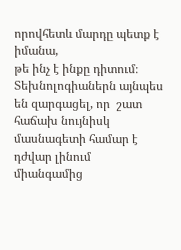որովհետև մարդը պետք է իմանա,
թե ինչ է ինքը դիտում։ Տեխնոլոգիաներն այնպես են զարգացել, որ  շատ հաճախ նույնիսկ մասնագետի համար է դժվար լինում
միանգամից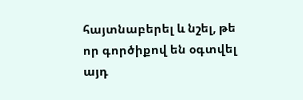հայտնաբերել և նշել, թե որ գործիքով են օգտվել այդ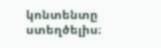կոնտենտը ստեղծելիս։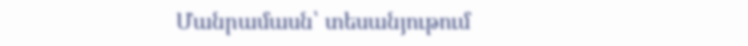Մանրամասն՝ տեսանյութում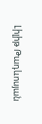Լիլիթ Թադևոսյան